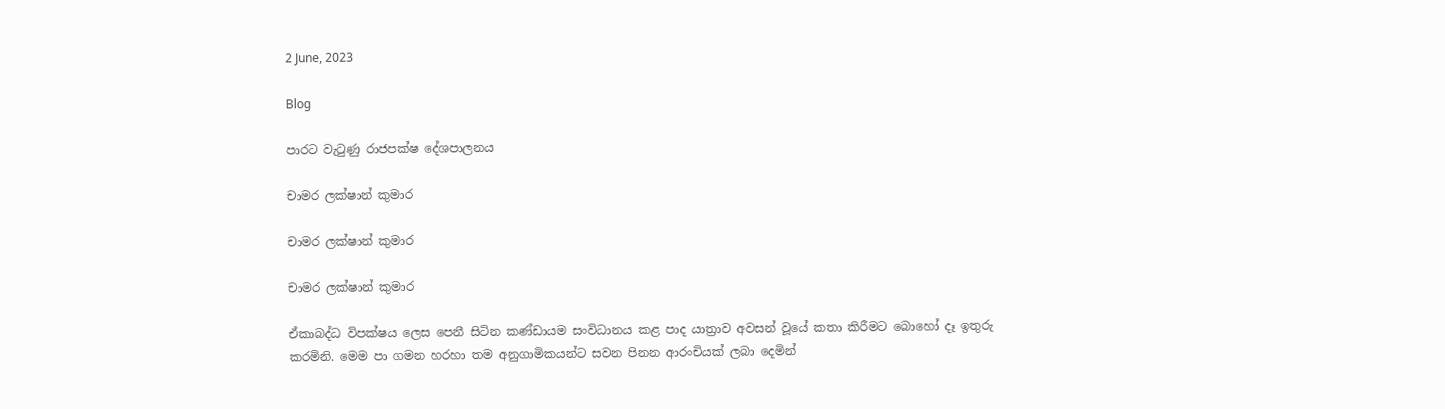2 June, 2023

Blog

පාරට වැටුණු රාජපක්ෂ දේශපාලනය

චාමර ලක්ෂාන් කුමාර

චාමර ලක්ෂාන් කුමාර

චාමර ලක්ෂාන් කුමාර

ඒකාබද්ධ විපක්ෂය ලෙස පෙනී සිටින කණ්ඩායම සංවිධානය කළ පාද යාත්‍රාව අවසන් වූයේ කතා කිරීමට බොහෝ දෑ ඉතුරු කරමිනි. මෙම පා ගමන හරහා තම අනුගාමිකයන්ට සවන පිනන ආරංචියක් ලබා දෙමින්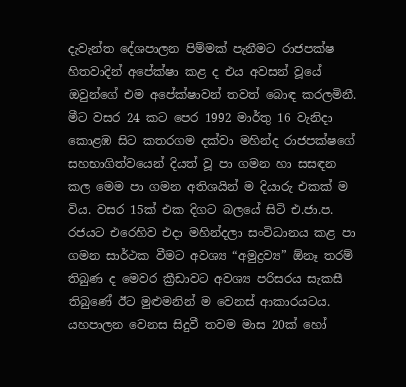දැවැන්ත දේශපාලන පිම්මක් පැනීමට රාජපක්ෂ හිතවාදින් අපේක්ෂා කළ ද එය අවසන් වූයේ ඔවුන්ගේ එම අපේක්ෂාවන් තවත් බොඳ කරලමිනී. මීට වසර 24 කට පෙර 1992 මාර්තු 16 වැනිදා කොළඹ සිට කතරගම දක්වා මහින්ද රාජපක්ෂගේ සහභාගිත්වයෙන් දියත් වූ පා ගමන හා සසඳන කල මෙම පා ගමන අතිශයින් ම දියාරු එකක් ම විය. වසර 15ක් එක දිගට බලයේ සිටි එ.ජා.ප. රජයට එරෙහිව එදා මහින්දලා සංවිධානය කළ පා ගමන සාර්ථක වීමට අවශ්‍ය “අමුද්‍රව්‍ය” ඕනෑ තරම් තිබුණ ද මෙවර ක්‍රීඩාවට අවශ්‍ය පරිසරය සැකසී තිබුණේ ඊට මුළුමනින් ම වෙනස් ආකාරයටය. යහපාලන වෙනස සිදුවී තවම මාස 20ක් හෝ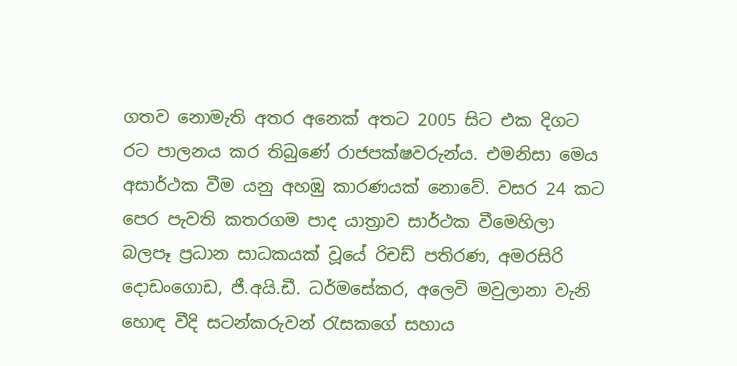ගතව නොමැති අතර අනෙක් අතට 2005 සිට එක දිගට රට පාලනය කර තිබුණේ රාජපක්ෂවරුන්ය. එමනිසා මෙය අසාර්ථක වීම යනු අහඹු කාරණයක් නොවේ. වසර 24 කට පෙර පැවති කතරගම පාද යාත්‍රාව සාර්ථක වීමෙහිලා බලපෑ ප්‍රධාන සාධකයක් වූයේ රිචඩ් පතිරණ, අමරසිරි දොඩංගොඩ, ජී.අයි.ඩී. ධර්මසේකර, අලෙවි මවුලානා වැනි හොඳ වීදි සටන්කරුවන් රැසකගේ සහාය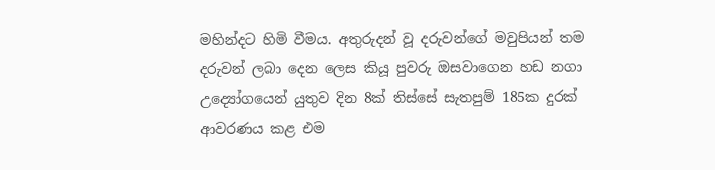මහින්දට හිමි වීමය. අතුරුදන් වූ දරුවන්ගේ මවුපියන් තම දරුවන් ලබා දෙන ලෙස කියූ පුවරු ඔසවාගෙන හඩ නගා උද්‍යෝගයෙන් යුතුව දින 8ක් තිස්සේ සැතපුම් 185ක දුරක් ආවරණය කළ එම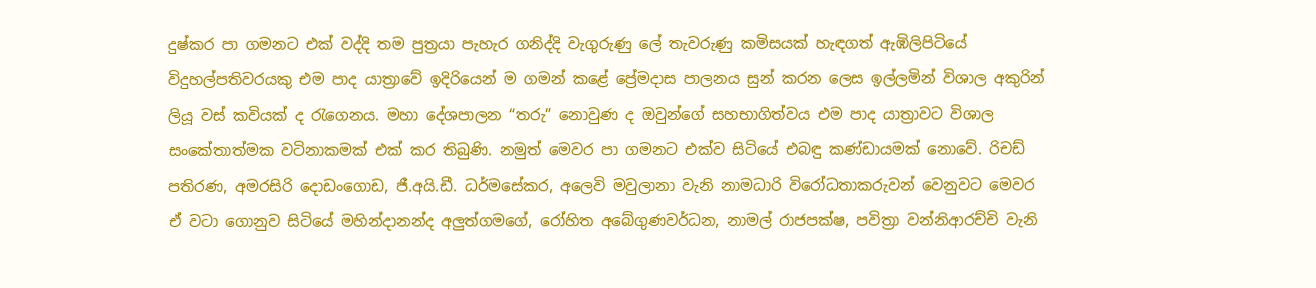දුෂ්කර පා ගමනට එක් වද්දි තම පුත්‍රයා පැහැර ගනිද්දි වැගුරුණු ලේ තැවරුණු කමිසයක් හැඳගත් ඇඹිලිපිටියේ විදුහල්පතිවරයකු එම පාද යාත්‍රාවේ ඉදිරියෙන් ම ගමන් කළේ ප්‍රේමදාස පාලනය සුන් කරන ලෙස ඉල්ලමින් විශාල අකුරින් ලියූ වස් කවියක් ද රැගෙනය. මහා දේශපාලන “තරු” නොවුණ ද ඔවුන්ගේ සහභාගිත්වය එම පාද යාත්‍රාවට විශාල සංකේතාත්මක වටිනාකමක් එක් කර තිබුණි. නමුත් මෙවර පා ගමනට එක්ව සිටියේ එබඳු කණ්ඩායමක් නොවේ. රිචඩ් පතිරණ, අමරසිරි දොඩංගොඩ, ජී.අයි.ඩී. ධර්මසේකර, අලෙවි මවුලානා වැනි න‍ාමධාරි විරෝධතාකරුවන් වෙනුවට මෙවර ඒ වටා ගොනුව සිටියේ මහින්දානන්ද අලුත්ගමගේ, රෝහිත අබේගුණවර්ධන, නාමල් රාජපක්ෂ, පවිත්‍රා වන්නිආරච්චි වැනි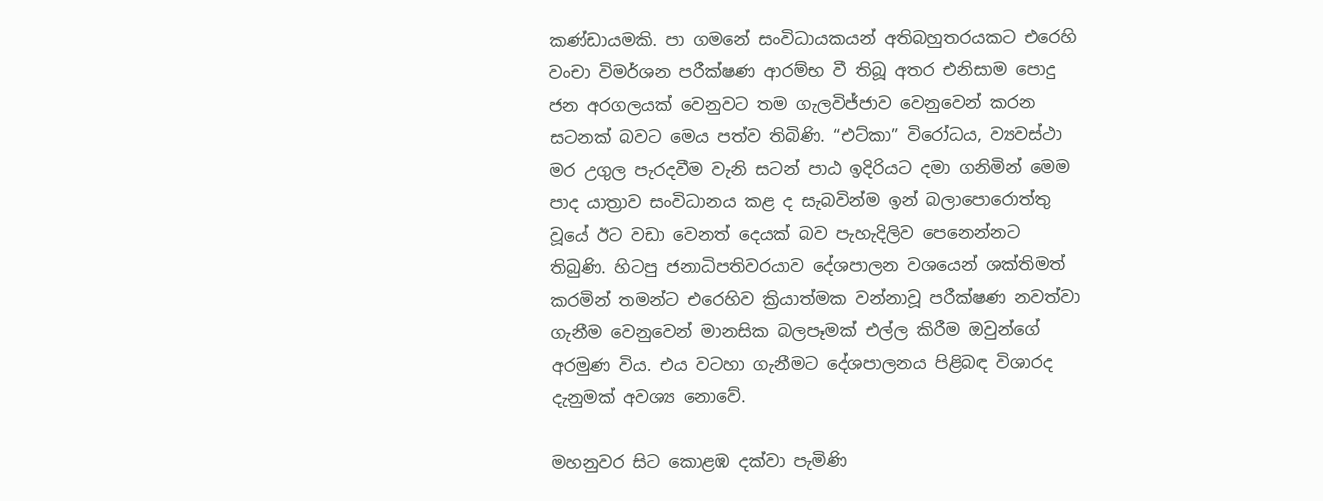කණ්ඩායමකි. පා ගමනේ සංවිධායකයන් අතිබහුතරයකට එරෙහි වංචා විමර්ශන පරීක්ෂණ ආරම්භ වී තිබූ අතර එනිසාම පොදු ජන අරගලයක් වෙනුවට තම ගැලවිජ්ජාව වෙනුවෙන් කරන සටනක් බවට මෙය පත්ව තිබිණි. “එට්කා” විරෝධය, ව්‍යවස්ථා මර උගුල පැරදවීම වැනි සටන් පාඨ ඉදිරියට දමා ගනිමින් මෙම පාද යාත්‍රාව සංවිධානය කළ ද සැබවින්ම ඉන් බලාපොරොත්තු වූයේ ඊට වඩා වෙනත් දෙයක් බව පැහැදිලිව පෙනෙන්නට තිබුණි. හිටපු ජනාධිපතිවරයාව දේශපාලන වශයෙන් ශක්තිමත් කරමින් තමන්ට එරෙහිව ක්‍රියාත්මක වන්නාවූ පරීක්ෂණ නවත්වා ගැනීම වෙනුවෙන් මානසික බලපෑමක් එල්ල කිරීම ඔවුන්ගේ අරමුණ විය. එය වටහා ගැනීමට දේශපාලනය පිළිබඳ විශාරද දැනුමක් අවශ්‍ය නොවේ.

මහනුවර සිට කොළඹ දක්වා පැමිණි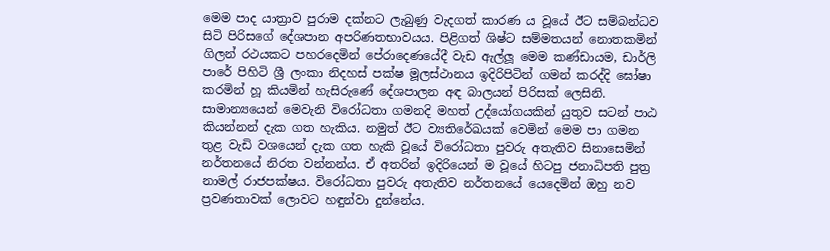මෙම පාද යාත්‍රාව පුරාම දක්නට ලැබුණු වැදගත් කාරණ ය වූයේ ඊට සම්බන්ධව සිටි පිරිසගේ දේශපාන අපරිණතභාවයය. පිළිගත් ශිෂ්ට සම්මතයන් නොතකමින් ගිලන් රථයකට පහරදෙමින් පේරාදෙණයේදී වැඩ ඇල්ලූ මෙම කණ්ඩායම, ඩාර්ලි පාරේ පිහිටි ශ්‍රී ලංකා නිදහස් පක්ෂ මූලස්ථානය ඉදිරිපිටින් ගමන් කරද්දි ඝෝෂා කරමින් හූ කියමින් හැසිරුණේ දේශපාලන අඳ බාලයන් පිරිසක් ලෙසිනි. සාමාන්‍යයෙන් මෙවැනි විරෝධතා ගමනදි මහත් උද්යෝගයකින් යුතුව සටන් පාඨ කියන්නන් දැක ගත හැකිය. නමුත් ඊට ව්‍යතිරේඛයක් වෙමින් මෙම පා ගමන තුළ වැඩි වශයෙන් දැක ගත හැකි වූයේ විරෝධතා පුවරු අතැතිව සිනාසෙමින් නර්තනයේ නිරත වන්නන්ය. ඒ අතරින් ඉදිරියෙන් ම වූයේ හිටපු ජනාධිපති පුත්‍ර නාමල් රාජපක්ෂය. විරෝධතා පුවරු අතැතිව නර්තනයේ යෙදෙමින් ඔහු නව ප්‍රවණතාවක් ලොවට හඳුන්වා දුන්නේය.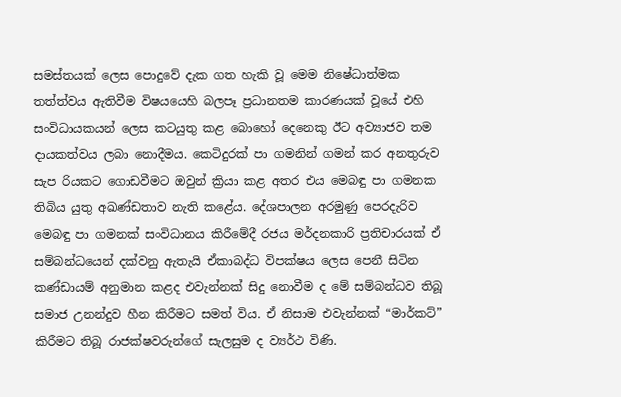සමස්තයක් ලෙස පොදුවේ දැක ගත හැකි වූ මෙම නිෂේධාත්මක තත්ත්වය ඇතිවීම විෂයයෙහි බලපෑ ප්‍රධානතම කාරණයක් වූයේ එහි සංවිධායකයන් ලෙස කටයුතු කළ බොහෝ දෙනෙකු ඊට අව්‍යාජව තම දායකත්වය ලබා නොදීමය. කෙටිදුරක් පා ගමනින් ගමන් කර අනතුරුව සැප රියකට ගොඩවීමට ඔවුන් ක්‍රියා කළ අතර එය මෙබඳු පා ගමනක තිබිය යුතු අඛණ්ඩතාව නැති කළේය. දේශපාලන අරමුණු පෙරදැරිව මෙබඳු පා ගමනක් සංවිධානය කිරීමේදී රජය මර්දනකාරි ප්‍රතිචාරයක් ඒ සම්බන්ධයෙන් දක්වනු ඇතැයි ඒකාබද්ධ විපක්ෂය ලෙස පෙනී සිටින කණ්ඩායම් අනුමාන කළද එවැන්නක් සිදු නොවීම ද මේ සම්බන්ධව තිබූ සමාජ උනන්දුව හීන කිරීමට සමත් විය. ඒ නිසාම එවැන්නක් “මාර්කට්” කිරීමට තිබූ රාජක්ෂවරුන්ගේ සැලසුම ද ව්‍යර්ථ විණි.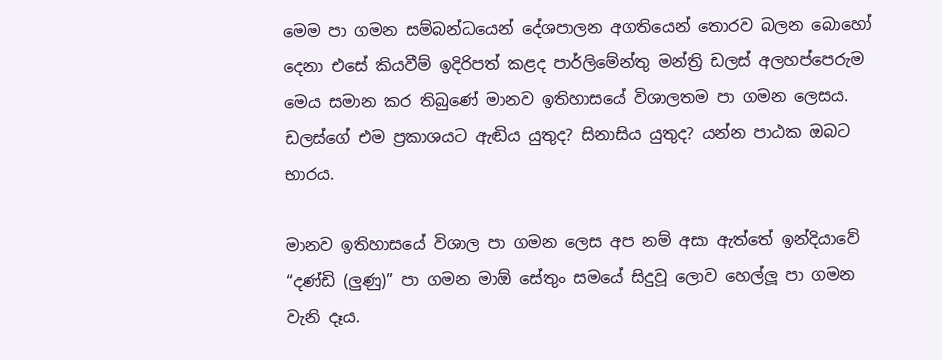මෙම පා ගමන සම්බන්ධයෙන් දේශපාලන අගතියෙන් තොරව බලන බොහෝ දෙනා එසේ කියවීම් ඉදිරිපත් කළද පාර්ලිමේන්තු මන්ත්‍රි ඩලස් අලහප්පෙරුම මෙය සමාන කර තිබුණේ මානව ඉතිහාසයේ විශාලතම පා ගමන ලෙසය. ඩලස්ගේ එම ප්‍රකාශයට ඇඬිය යුතුද? සිනාසිය යුතුද? යන්න පාඨක ඔබට භාරය.

මානව ඉතිහාසයේ විශාල පා ගමන ලෙස අප නම් අසා ඇත්තේ ඉන්දියාවේ “දණ්ඩි (ලුණු)” පා ගමන මාඕ සේතුං සමයේ සිදුවූ ලොව හෙල්ලූ පා ගමන වැනි දෑය.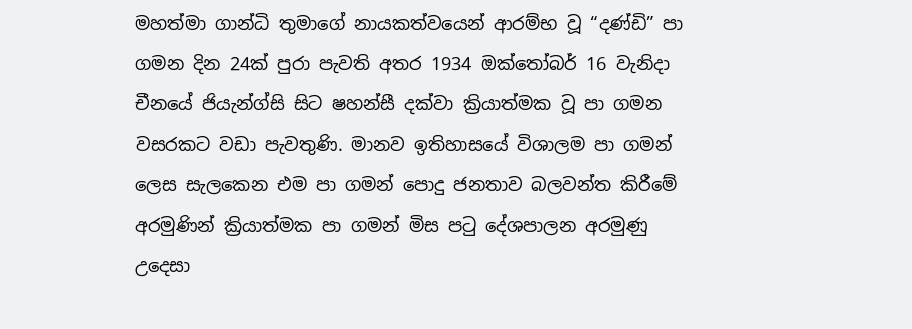මහත්මා ගාන්ධි තුමාගේ නායකත්වයෙන් ආරම්භ වූ “දණ්ඩි” පා ගමන දින 24ක් පුරා පැවති අතර 1934 ඔක්තෝබර් 16 වැනිදා චීනයේ ජියැන්ග්සි සිට ෂහන්සී දක්වා ක්‍රියාත්මක වූ පා ගමන වසරකට වඩා පැවතුණි. මානව ඉතිහාසයේ විශාලම පා ගමන් ලෙස සැලකෙන එම පා ගමන් පොදු ජනතාව බලවන්ත කිරීමේ අරමුණින් ක්‍රියාත්මක පා ගමන් මිස පටු දේශපාලන අරමුණු උදෙසා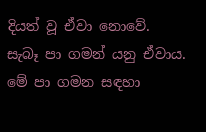දියත් වූ ඒවා නොවේ. සැබෑ පා ගමන් යනු ඒවාය. මේ පා ගමන සඳහා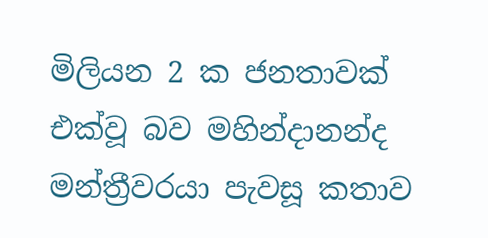මිලියන 2 ක ජනතාවක් එක්වූ බව මහින්දානන්ද මන්ත්‍රීවරයා පැවසූ කතාව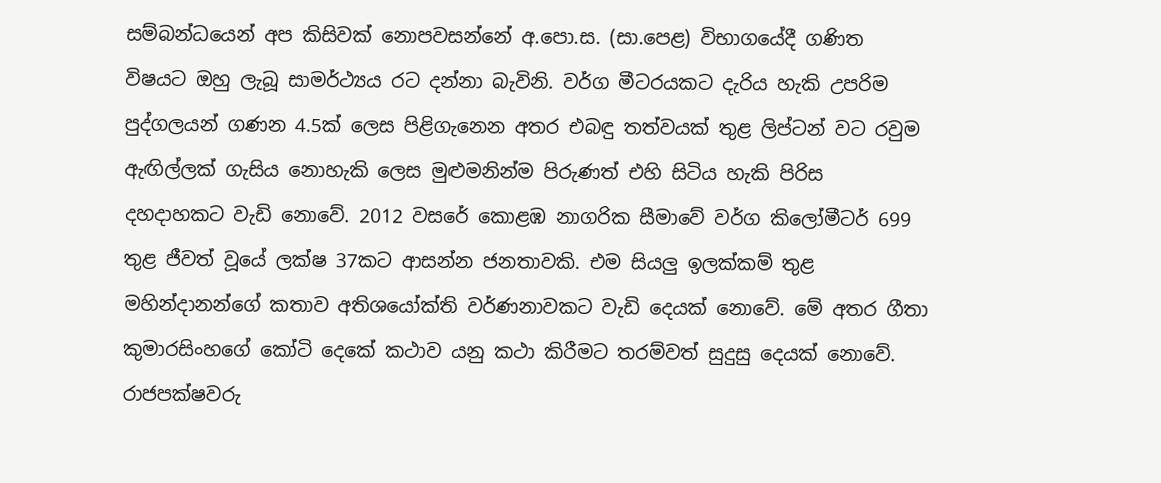සම්බන්ධයෙන් අප කිසිවක් නොපවසන්නේ අ.පො.ස. (සා.පෙළ) විභාගයේදී ගණිත විෂයට ඔහු ලැබූ සාමර්ථ්‍යය රට දන්නා බැවිනි. වර්ග මීටරයකට දැරිය හැකි උපරිම පුද්ගලයන් ගණන 4.5ක් ලෙස පිළිගැනෙන අතර එබඳු තත්වයක් තුළ ලිප්ටන් වට රවුම ඇඟිල්ලක් ගැසිය නොහැකි ලෙස මුළුමනින්ම පිරුණත් එහි සිටිය හැකි පිරිස දහදාහකට වැඩි නොවේ. 2012 වසරේ කොළඹ නාගරික සීමාවේ වර්ග කිලෝමීටර් 699 තුළ ජීවත් වූයේ ලක්ෂ 37කට ආසන්න ජනතාවකි. එම සියලු ඉලක්කම් තුළ මහින්දානන්ගේ කතාව අතිශයෝක්ති වර්ණනාවකට වැඩි දෙයක් නොවේ. මේ අතර ගීතා කුමාරසිංහගේ කෝටි දෙකේ කථාව යනු කථා කිරීමට තරම්වත් සුදුසු දෙයක් නොවේ. රාජපක්ෂවරු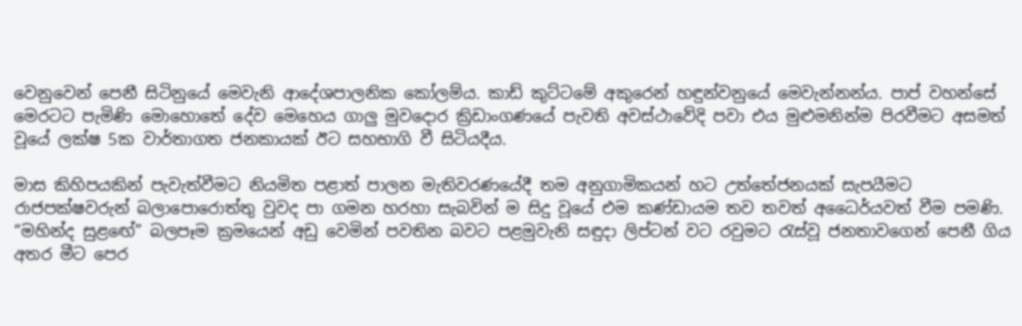වෙනුවෙන් පෙනී සිටිනුයේ මෙවැනි ආදේශපාලනික කෝලම්ය. කාඩ් කුට්ටමේ අකුරෙන් හඳුන්වනුයේ මෙවැන්නන්ය. පාප් වහන්සේ මෙරටට පැමිණි මොහොතේ දේව මෙහෙය ගාලු මුවදොර ක්‍රිඩාංගණයේ පැවති අවස්ථාවේදි පවා එය මුළුමනින්ම පිරවීමට අසමත් වූයේ ලක්ෂ 5ක වාර්තාගත ජනකායක් ඊට සහභාගි වී සිටියදීය.

මාස කිහිපයකින් පැවැත්වීමට නියමිත පළාත් පාලන මැතිවරණයේදී තම අනුගාමිකයන් හට උත්තේජනයක් සැපයීමට රාජපක්ෂවරුන් බලාපොරොත්තු වුවද පා ගමන හරහා සැබවින් ම සිදු වූයේ එම කණ්ඩායම තව තවත් අධෛර්යවත් වීම පමණි. “මහින්ද සුළඟේ” බලපෑම ක්‍රමයෙන් අඩු වෙමින් පවතින බවට පළමුවැනි සඳුදා ලිප්ටන් වට රවුමට රැස්වූ ජනතාවගෙන් පෙනී ගිය අතර මීට පෙර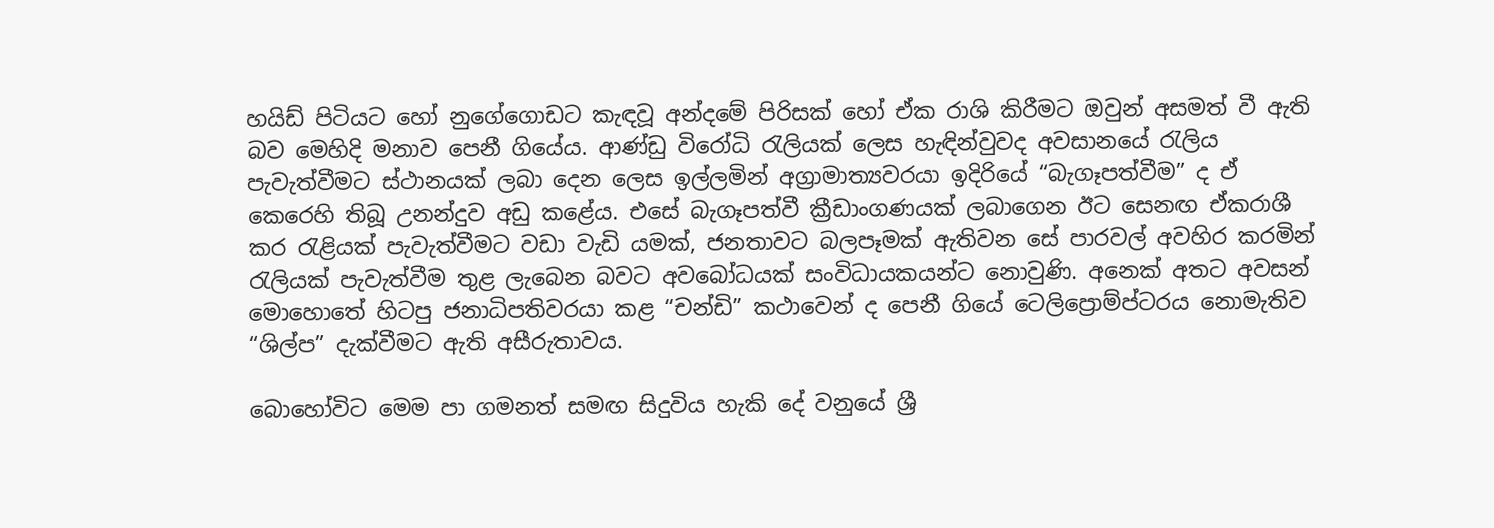හයිඩ් පිටියට හෝ නුගේගොඩට කැඳවූ අන්දමේ පිරිසක් හෝ ඒක රාශි කිරීමට ඔවුන් අසමත් වී ඇති බව මෙහිදි මනාව පෙනී ගියේය. ආණ්ඩු විරෝධි රැලියක් ලෙස හැඳින්වුවද අවසානයේ රැලිය පැවැත්වීමට ස්ථානයක් ලබා දෙන ලෙස ඉල්ලමින් අග්‍රාමාත්‍යවරයා ඉදිරියේ “බැගෑපත්වීම” ද ඒ කෙරෙහි තිබූ උනන්දුව අඩු කළේය. එසේ බැගෑපත්වී ක්‍රීඩාංගණයක් ලබාගෙන ඊට සෙනඟ ඒකරාශී කර රැළියක් පැවැත්වීමට වඩා වැඩි යමක්, ජනතාවට බලපෑමක් ඇතිවන සේ පාරවල් අවහිර කරමින් රැලියක් පැවැත්වීම තුළ ලැබෙන බවට අවබෝධයක් සංවිධායකයන්ට නොවුණි. අනෙක් අතට අවසන් මොහොතේ හිටපු ජනාධිපතිවරයා කළ “චන්ඩි” කථාවෙන් ද පෙනී ගියේ ටෙලිප්‍රොම්ප්ටරය නොමැතිව “ශිල්ප” දැක්වීමට ඇති අසීරුත‍ාවය.

බොහෝවිට මෙම පා ගමනත් සමඟ සිදුවිය හැකි දේ වනුයේ ශ්‍රී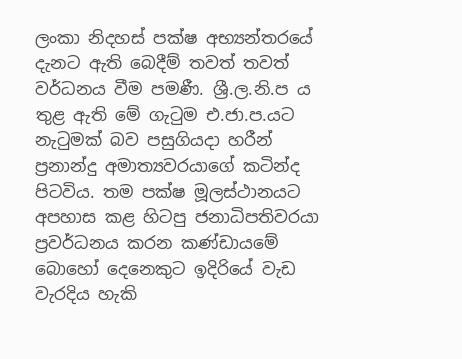ලංකා නිදහස් පක්ෂ අභ්‍යන්තරයේ දැනට ඇති බෙදීම් තවත් තවත් වර්ධනය වීම පමණී. ශ්‍රී.ල.නි.ප ය තුළ ඇති මේ ගැටුම එ.ජා.ප.යට නැටුමක් බව පසුගියදා හරීන් ප්‍රනාන්දු අමාත්‍යවරයාගේ කටින්ද පිටවිය. තම පක්ෂ මූලස්ථානයට අපහාස කළ හිටපු ජනාධිපතිවරයා ප්‍රවර්ධනය කරන කණ්ඩායමේ බොහෝ දෙනෙකුට ඉදිරියේ වැඩ වැරදිය හැකි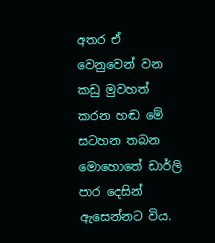අතර ඒ වෙනුවෙන් වන කඩු මුවහත් කරන හඬ මේ සටහන තබන මොහොතේ ඩාර්ලි පාර දෙසින් ඇසෙන්නට විය.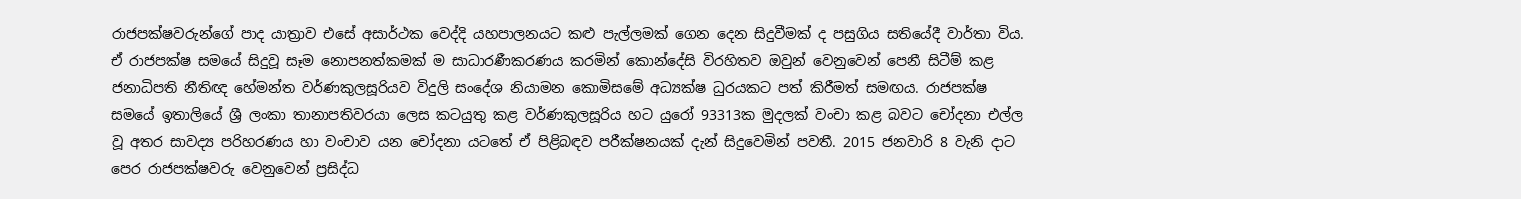රාජපක්ෂවරුන්ගේ පාද යාත්‍රාව එසේ අසාර්ථක වෙද්දි යහපාලනයට කළු පැල්ලමක් ගෙන දෙන සිදුවීමක් ද පසුගිය සතියේදී වාර්තා විය. ඒ රාජපක්ෂ සමයේ සිදුවූ සෑම නොපනත්කමක් ම සාධාරණීකරණය කරමින් කොන්දේසි විරහිතව ඔවුන් වෙනුවෙන් පෙනී සිටීම් කළ ජනාධිපති නීතිඥ හේමන්ත වර්ණකුලසූරියව විදුලි සංදේශ නියාමන කොමිසමේ අධ්‍යක්ෂ ධුරයකට පත් කිරීමත් සමඟය. රාජපක්ෂ සමයේ ඉතාලියේ ශ්‍රී ලංකා තානාපතිවරයා ලෙස කටයුතු කළ වර්ණකුලසූරිය හට යුරෝ 93313ක මුදලක් වංචා කළ බවට චෝදනා එල්ල වූ අතර සාවද්‍ය පරිහරණය හා වංචාව යන චෝදනා යටතේ ඒ පිළිබඳව පරීක්ෂනයක් දැන් සිදුවෙමින් පවතී. 2015 ජනවාරි 8 වැනි දාට පෙර රාජපක්ෂවරු වෙනුවෙන් ප්‍රසිද්ධ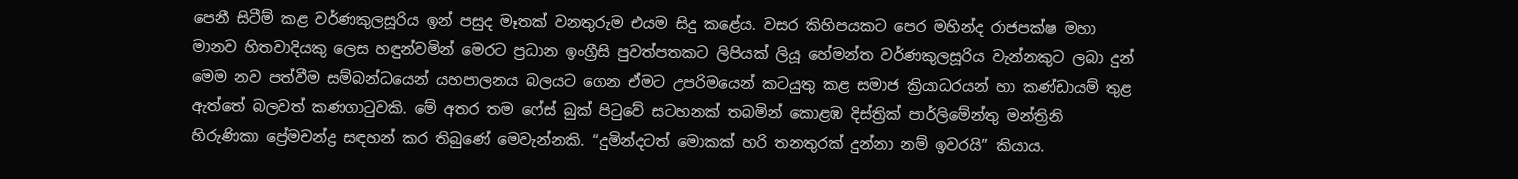පෙනී සිටීම් කළ වර්ණකුලසූරිය ඉන් පසුද මෑතක් වනතුරුම එයම සිදු ක‍ළේය. වසර කිහිපයකට පෙර මහින්ද රාජපක්ෂ මහා මානව හිතවාදියකු ලෙස හඳුන්වමින් මෙරට ප්‍රධාන ඉංග්‍රීසි පුවත්පතකට ලිපියක් ලියූ හේමන්ත වර්ණකුලසූරිය වැන්නකුට ලබා දුන් මෙම නව පත්වීම සම්බන්ධයෙන් යහපාලනය බලයට ගෙන ඒමට උපරිමයෙන් කටයුතු කළ සමාජ ක්‍රියාධරයන් හා කණ්ඩායම් තුළ ඇත්තේ බලවත් කණගාටුවකි. මේ අතර තම ෆේස් බුක් පිටුවේ සටහනක් තබමින් කොළඹ දිස්ත්‍රික් පාර්ලිමේන්තු මන්ත්‍රිනි හිරුණිකා ප්‍රේමචන්ද්‍ර සඳහන් කර තිබුණේ මෙවැන්නකි. “දුමින්දටත් මොකක් හරි තනතුරක් දුන්නා නම් ඉවරයි” කියාය.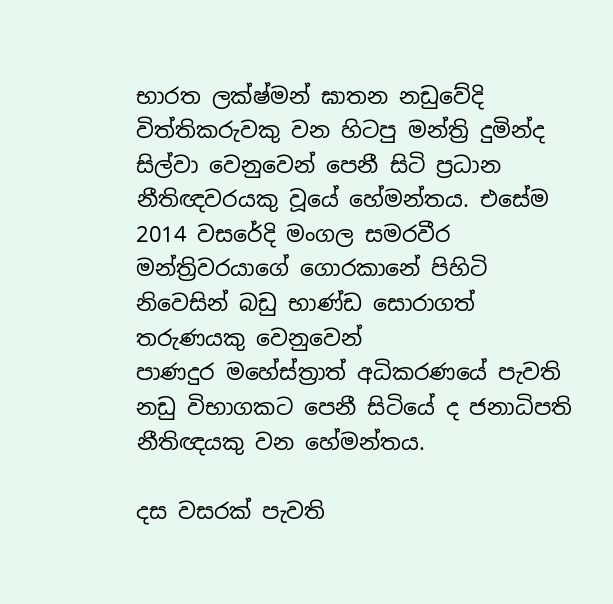භාරත ලක්ෂ්මන් ඝාතන නඩුවේදි විත්තිකරුවකු වන හිටපු මන්ත්‍රි දුමින්ද සිල්වා වෙනුවෙන් පෙනී සිටි ප්‍රධාන නීතිඥවරයකු වූයේ හේමන්තය. එසේම 2014 වසරේදි මංගල සමරවීර මන්ත්‍රිවරයාගේ ගොරකානේ පිහිටි නිවෙසින් බඩු භාණ්ඩ සොරාගත් තරුණයකු වෙනුවෙන් පාණදුර ‍මහේස්ත්‍රාත් අධිකරණයේ පැවති නඩු විභාගකට පෙනී සිටියේ ද ජනාධිපති නීතිඥයකු වන හේමන්තය.

දස වසරක් පැවති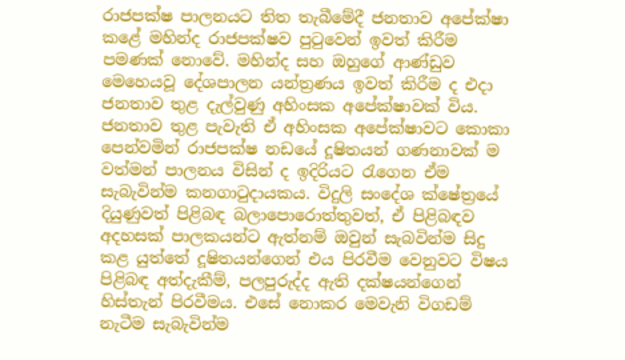රාජපක්ෂ පාලනයට තිත තැබීමේදී ජනතාව අපේක්ෂා කළේ මහින්ද රාජපක්ෂව පුටුවෙන් ඉවත් කිරීම පමණක් නොවේ. මහින්ද සහ ඔහුගේ ආණ්ඩුව මෙහෙයවූ දේශපාලන යන්ත්‍රණය ඉවත් කිරීම ද එදා ජනතාව තුළ දැල්වුණු අහිංසක අපේක්ෂාවක් විය. ජනතාව තුළ පැවැති ඒ අහිංසක අපේක්ෂාවට කොකා පෙන්වමින් රාජපක්ෂ නඩයේ දූෂිතයන් ගණනාවක් ම වත්මන් පාලනය විසින් ද ඉදිරියට රැගෙන ඒම සැබැවින්ම කනගාටුදායකය. විදුලි සංදේශ ක්ෂේත්‍රයේ දියුණුවත් පිළිබඳ බලාපොරොත්තුවත්, ඒ පිළිබඳව අදහසක් පාලකයන්ට ඇත්නම් ඔවුන් සැබවින්ම සිදු කළ යුත්තේ දූෂිතයන්ගෙන් එය පිරවීම වෙනුවට විෂය පිළිබඳ අත්දැකීම්, පලපුරුද්ද ඇති දක්ෂයන්ගෙන් හිස්තැන් පිරවීමය. එසේ නොකර මෙවැනි විගඩම් නැටීම සැබැවින්ම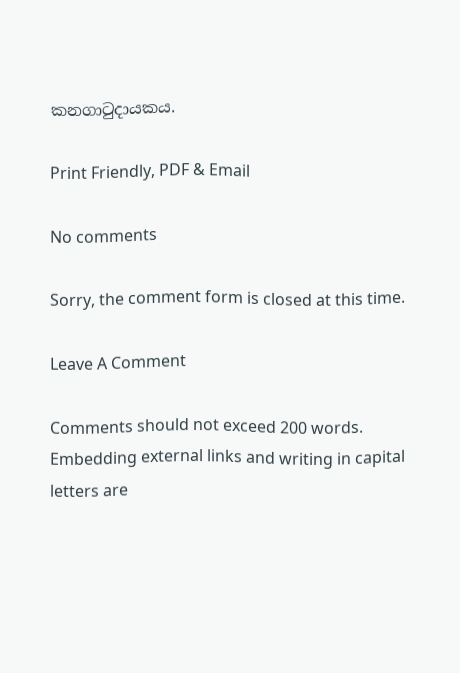කනගාටුදායකය.

Print Friendly, PDF & Email

No comments

Sorry, the comment form is closed at this time.

Leave A Comment

Comments should not exceed 200 words. Embedding external links and writing in capital letters are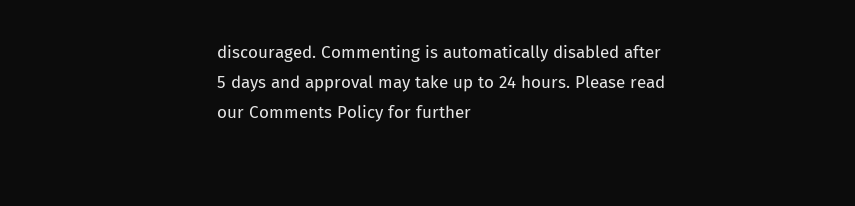discouraged. Commenting is automatically disabled after 5 days and approval may take up to 24 hours. Please read our Comments Policy for further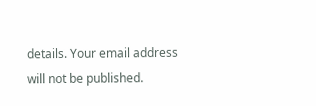details. Your email address will not be published.